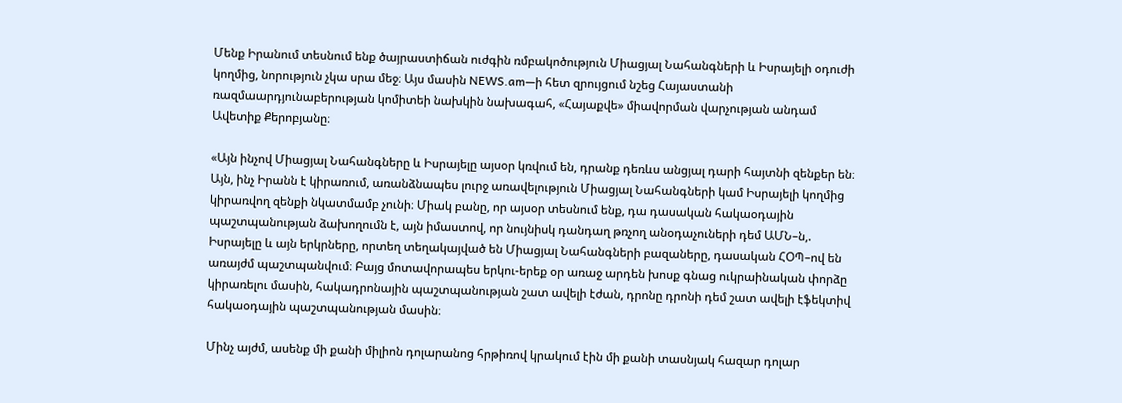Մենք Իրանում տեսնում ենք ծայրաստիճան ուժգին ռմբակոծություն Միացյալ Նահանգների և Իսրայելի օդուժի կողմից, նորություն չկա սրա մեջ։ Այս մասին NEWS.am—ի հետ զրույցում նշեց Հայաստանի ռազմաարդյունաբերության կոմիտեի նախկին նախագահ, «Հայաքվե» միավորման վարչության անդամ Ավետիք Քերոբյանը։

«Այն ինչով Միացյալ Նահանգները և Իսրայելը այսօր կռվում են, դրանք դեռևս անցյալ դարի հայտնի զենքեր են։ Այն, ինչ Իրանն է կիրառում, առանձնապես լուրջ առավելություն Միացյալ Նահանգների կամ Իսրայելի կողմից կիրառվող զենքի նկատմամբ չունի։ Միակ բանը, որ այսօր տեսնում ենք, դա դասական հակաօդային պաշտպանության ձախողումն է, այն իմաստով, որ նույնիսկ դանդաղ թռչող անօդաչուների դեմ ԱՄՆ–ն,. Իսրայելը և այն երկրները, որտեղ տեղակայված են Միացյալ Նահանգների բազաները, դասական ՀՕՊ–ով են առայժմ պաշտպանվում։ Բայց մոտավորապես երկու-երեք օր առաջ արդեն խոսք գնաց ուկրաինական փորձը կիրառելու մասին, հակադրոնային պաշտպանության շատ ավելի էժան, դրոնը դրոնի դեմ շատ ավելի էֆեկտիվ հակաօդային պաշտպանության մասին։

Մինչ այժմ, ասենք մի քանի միլիոն դոլարանոց հրթիռով կրակում էին մի քանի տասնյակ հազար դոլար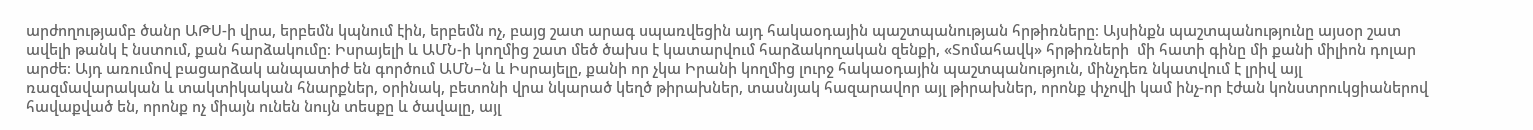արժողությամբ ծանր ԱԹՍ-ի վրա, երբեմն կպնում էին, երբեմն ոչ, բայց շատ արագ սպառվեցին այդ հակաօդային պաշտպանության հրթիռները։ Այսինքն պաշտպանությունը այսօր շատ ավելի թանկ է նստում, քան հարձակումը։ Իսրայելի և ԱՄՆ-ի կողմից շատ մեծ ծախս է կատարվում հարձակողական զենքի, «Տոմահավկ» հրթիռների  մի հատի գինը մի քանի միլիոն դոլար արժե։ Այդ առումով բացարձակ անպատիժ են գործում ԱՄՆ–ն և Իսրայելը, քանի որ չկա Իրանի կողմից լուրջ հակաօդային պաշտպանություն, մինչդեռ նկատվում է լրիվ այլ ռազմավարական և տակտիկական հնարքներ, օրինակ, բետոնի վրա նկարած կեղծ թիրախներ, տասնյակ հազարավոր այլ թիրախներ, որոնք փչովի կամ ինչ-որ էժան կոնստրուկցիաներով հավաքված են, որոնք ոչ միայն ունեն նույն տեսքը և ծավալը, այլ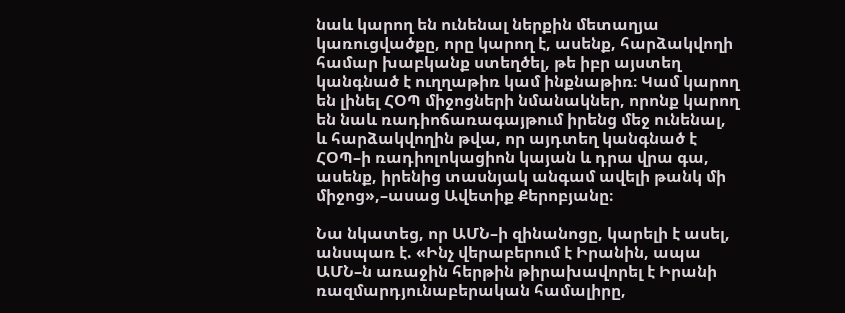նաև կարող են ունենալ ներքին մետաղյա կառուցվածքը, որը կարող է, ասենք, հարձակվողի համար խաբկանք ստեղծել, թե իբր այստեղ կանգնած է ուղղաթիռ կամ ինքնաթիռ։ Կամ կարող են լինել ՀՕՊ միջոցների նմանակներ, որոնք կարող են նաև ռադիոճառագայթում իրենց մեջ ունենալ, և հարձակվողին թվա, որ այդտեղ կանգնած է ՀՕՊ–ի ռադիոլոկացիոն կայան և դրա վրա գա, ասենք, իրենից տասնյակ անգամ ավելի թանկ մի միջոց»,–ասաց Ավետիք Քերոբյանը։

Նա նկատեց, որ ԱՄՆ–ի զինանոցը, կարելի է ասել, անսպառ է. «Ինչ վերաբերում է Իրանին, ապա ԱՄՆ–ն առաջին հերթին թիրախավորել է Իրանի ռազմարդյունաբերական համալիրը,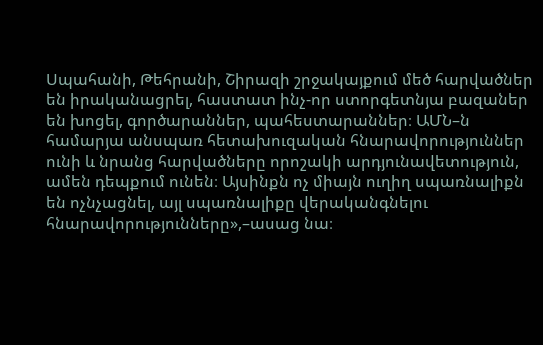Սպահանի, Թեհրանի, Շիրազի շրջակայքում մեծ հարվածներ են իրականացրել, հաստատ ինչ-որ ստորգետնյա բազաներ են խոցել, գործարաններ, պահեստարաններ։ ԱՄՆ–ն համարյա անսպառ հետախուզական հնարավորություններ ունի և նրանց հարվածները որոշակի արդյունավետություն, ամեն դեպքում ունեն։ Այսինքն ոչ միայն ուղիղ սպառնալիքն են ոչնչացնել, այլ սպառնալիքը վերականգնելու հնարավորությունները»,–ասաց նա։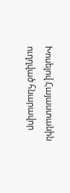Խոսելով Հայաստանին ուղղված հնարավոր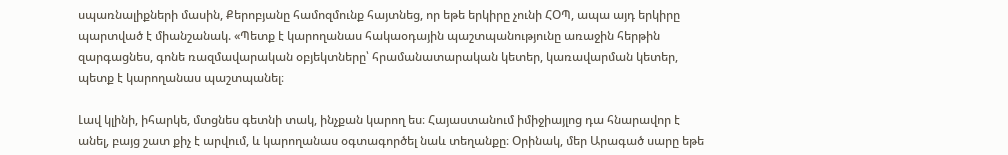սպառնալիքների մասին, Քերոբյանը համոզմունք հայտնեց, որ եթե երկիրը չունի ՀՕՊ, ապա այդ երկիրը պարտված է միանշանակ. «Պետք է կարողանաս հակաօդային պաշտպանությունը առաջին հերթին զարգացնես, գոնե ռազմավարական օբյեկտները՝ հրամանատարական կետեր, կառավարման կետեր, պետք է կարողանաս պաշտպանել։

Լավ կլինի, իհարկե, մտցնես գետնի տակ, ինչքան կարող ես։ Հայաստանում իմիջիայլոց դա հնարավոր է անել, բայց շատ քիչ է արվում, և կարողանաս օգտագործել նաև տեղանքը։ Օրինակ, մեր Արագած սարը եթե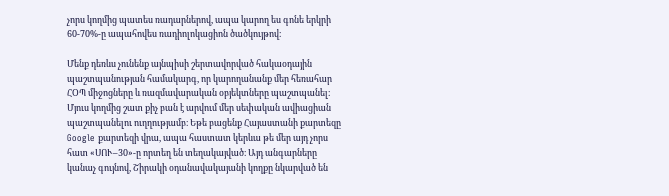չորս կողմից պատես ռադարներով, ապա կարող ես գոնե երկրի 60-70%-ը ապահովես ռադիոլոկացիոն ծածկույթով։

Մենք դեռևս չունենք այնպիսի շերտավորված հակաօդային պաշտպանության համակարգ, որ կարողանանք մեր հեռահար ՀՕՊ միջոցները և ռազմավարական օբյեկտները պաշտպանել։ Մյուս կողմից շատ քիչ բան է արվում մեր սեփական ավիացիան պաշտպանելու ուղղությամբ։ Եթե բացենք Հայաստանի քարտեզը Google քարտեզի վրա, ապա հաստատ կերևա թե մեր այդ չորս հատ «ՍՈՒ–30»-ը որտեղ են տեղակայված։ Այդ անգարները կանաչ գույնով, Շիրակի օդանավակայանի կողքը նկարված են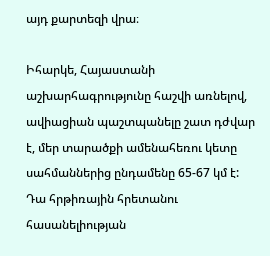այդ քարտեզի վրա։

Իհարկե, Հայաստանի աշխարհագրությունը հաշվի առնելով, ավիացիան պաշտպանելը շատ դժվար է, մեր տարածքի ամենահեռու կետը սահմաններից ընդամենը 65-67 կմ է: Դա հրթիռային հրետանու հասանելիության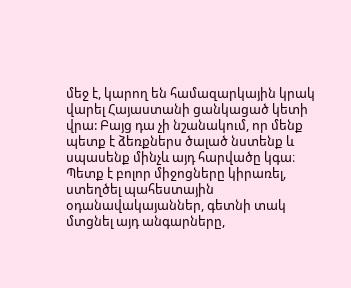մեջ է, կարող են համազարկային կրակ վարել Հայաստանի ցանկացած կետի վրա: Բայց դա չի նշանակում, որ մենք պետք է ձեռքներս ծալած նստենք և սպասենք մինչև այդ հարվածը կգա։ Պետք է բոլոր միջոցները կիրառել, ստեղծել պահեստային օդանավակայաններ, գետնի տակ մտցնել այդ անգարները,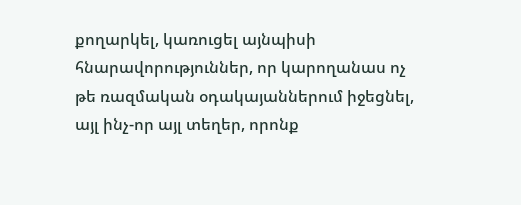քողարկել, կառուցել այնպիսի հնարավորություններ, որ կարողանաս ոչ թե ռազմական օդակայաններում իջեցնել, այլ ինչ-որ այլ տեղեր, որոնք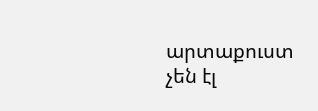արտաքուստ չեն էլ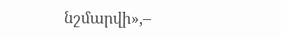նշմարվի»,–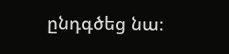ընդգծեց նա։